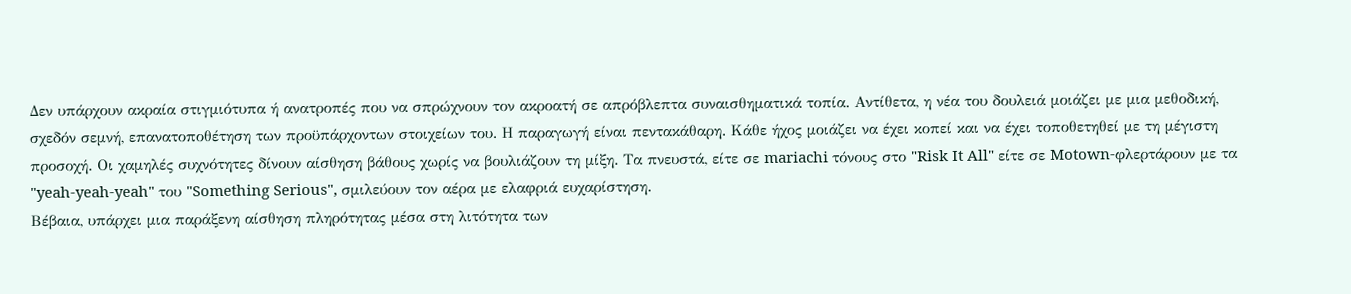Δεν υπάρχουν ακραία στιγμιότυπα ή ανατροπές που να σπρώχνουν τον ακροατή σε απρόβλεπτα συναισθηματικά τοπία. Αντίθετα, η νέα του δουλειά μοιάζει με μια μεθοδική, σχεδόν σεμνή, επανατοποθέτηση των προϋπάρχοντων στοιχείων του. Η παραγωγή είναι πεντακάθαρη. Κάθε ήχος μοιάζει να έχει κοπεί και να έχει τοποθετηθεί με τη μέγιστη προσοχή. Οι χαμηλές συχνότητες δίνουν αίσθηση βάθους χωρίς να βουλιάζουν τη μίξη. Τα πνευστά, είτε σε mariachi τόνους στο "Risk It All" είτε σε Motown-φλερτάρουν με τα "yeah-yeah-yeah" του "Something Serious", σμιλεύουν τον αέρα με ελαφριά ευχαρίστηση.
Βέβαια, υπάρχει μια παράξενη αίσθηση πληρότητας μέσα στη λιτότητα των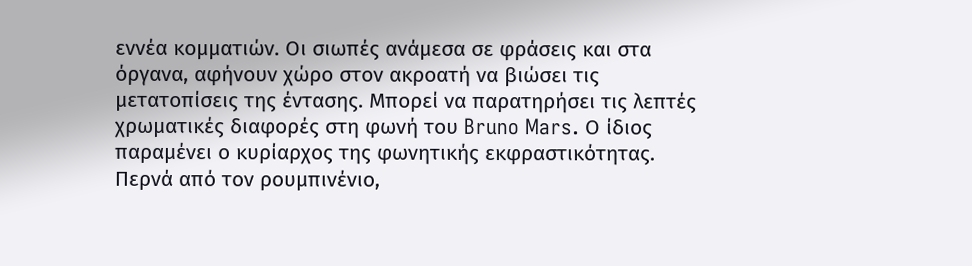εννέα κομματιών. Οι σιωπές ανάμεσα σε φράσεις και στα όργανα, αφήνουν χώρο στον ακροατή να βιώσει τις μετατοπίσεις της έντασης. Μπορεί να παρατηρήσει τις λεπτές χρωματικές διαφορές στη φωνή του Bruno Mars. Ο ίδιος παραμένει ο κυρίαρχος της φωνητικής εκφραστικότητας. Περνά από τον ρουμπινένιο,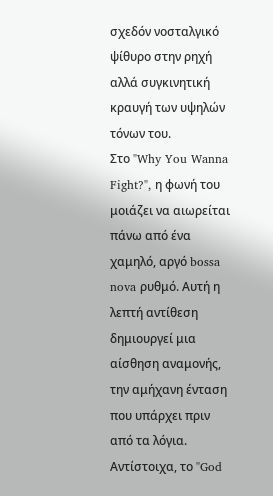σχεδόν νοσταλγικό ψίθυρο στην ρηχή αλλά συγκινητική κραυγή των υψηλών τόνων του.
Στο "Why You Wanna Fight?", η φωνή του μοιάζει να αιωρείται πάνω από ένα χαμηλό, αργό bossa nova ρυθμό. Αυτή η λεπτή αντίθεση δημιουργεί μια αίσθηση αναμονής, την αμήχανη ένταση που υπάρχει πριν από τα λόγια. Αντίστοιχα, το "God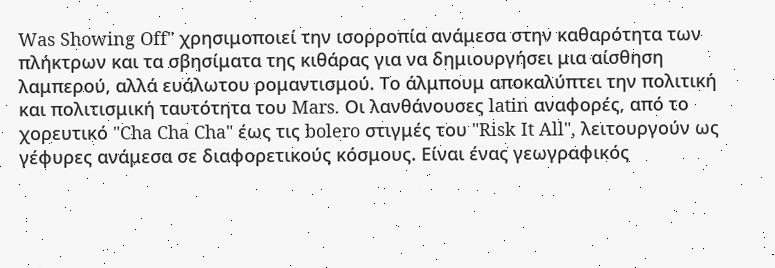Was Showing Off" χρησιμοποιεί την ισορροπία ανάμεσα στην καθαρότητα των πλήκτρων και τα σβησίματα της κιθάρας για να δημιουργήσει μια αίσθηση λαμπερού, αλλά ευάλωτου ρομαντισμού. Το άλμπουμ αποκαλύπτει την πολιτική και πολιτισμική ταυτότητα του Mars. Οι λανθάνουσες latin αναφορές, από το χορευτικό "Cha Cha Cha" έως τις bolero στιγμές του "Risk It All", λειτουργούν ως γέφυρες ανάμεσα σε διαφορετικούς κόσμους. Είναι ένας γεωγραφικός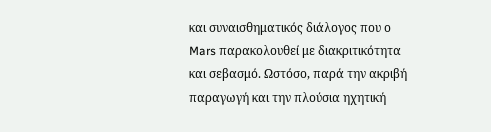και συναισθηματικός διάλογος που ο Mars παρακολουθεί με διακριτικότητα και σεβασμό. Ωστόσο, παρά την ακριβή παραγωγή και την πλούσια ηχητική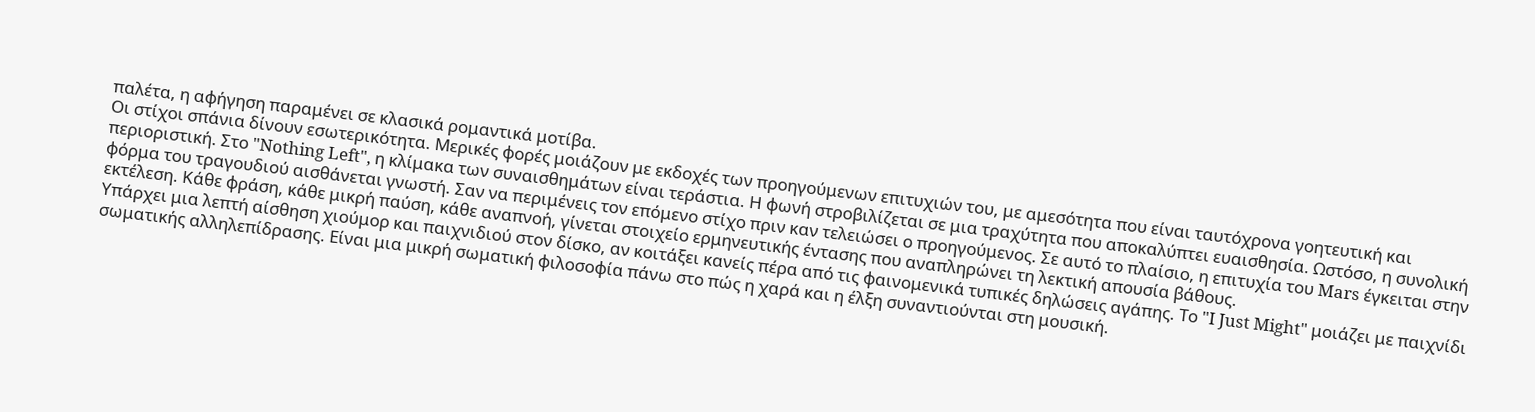παλέτα, η αφήγηση παραμένει σε κλασικά ρομαντικά μοτίβα.
Οι στίχοι σπάνια δίνουν εσωτερικότητα. Μερικές φορές μοιάζουν με εκδοχές των προηγούμενων επιτυχιών του, με αμεσότητα που είναι ταυτόχρονα γοητευτική και περιοριστική. Στο "Nothing Left", η κλίμακα των συναισθημάτων είναι τεράστια. Η φωνή στροβιλίζεται σε μια τραχύτητα που αποκαλύπτει ευαισθησία. Ωστόσο, η συνολική φόρμα του τραγουδιού αισθάνεται γνωστή. Σαν να περιμένεις τον επόμενο στίχο πριν καν τελειώσει ο προηγούμενος. Σε αυτό το πλαίσιο, η επιτυχία του Mars έγκειται στην εκτέλεση. Κάθε φράση, κάθε μικρή παύση, κάθε αναπνοή, γίνεται στοιχείο ερμηνευτικής έντασης που αναπληρώνει τη λεκτική απουσία βάθους.
Υπάρχει μια λεπτή αίσθηση χιούμορ και παιχνιδιού στον δίσκο, αν κοιτάξει κανείς πέρα από τις φαινομενικά τυπικές δηλώσεις αγάπης. Το "I Just Might" μοιάζει με παιχνίδι σωματικής αλληλεπίδρασης. Είναι μια μικρή σωματική φιλοσοφία πάνω στο πώς η χαρά και η έλξη συναντιούνται στη μουσική.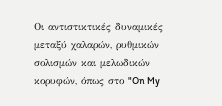Οι αντιστικτικές δυναμικές μεταξύ χαλαρών, ρυθμικών σολισμών και μελωδικών κορυφών, όπως στο "On My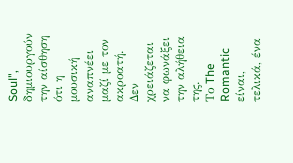Soul", δημιουργούν την αίσθηση ότι η μουσική αναπνέει μαζί με τον ακροατή. Δεν χρειάζεται να φωνάξει την αλήθεια της.
Το The Romantic είναι, τελικά, ένα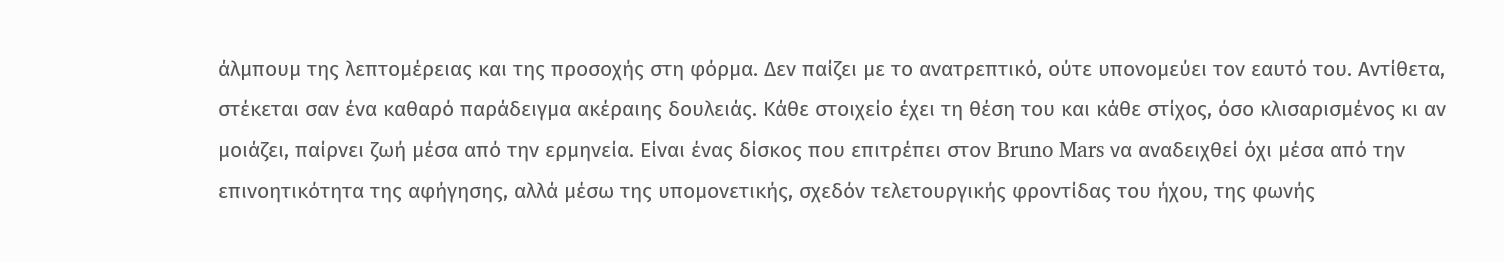άλμπουμ της λεπτομέρειας και της προσοχής στη φόρμα. Δεν παίζει με το ανατρεπτικό, ούτε υπονομεύει τον εαυτό του. Αντίθετα, στέκεται σαν ένα καθαρό παράδειγμα ακέραιης δουλειάς. Κάθε στοιχείο έχει τη θέση του και κάθε στίχος, όσο κλισαρισμένος κι αν μοιάζει, παίρνει ζωή μέσα από την ερμηνεία. Είναι ένας δίσκος που επιτρέπει στον Bruno Mars να αναδειχθεί όχι μέσα από την επινοητικότητα της αφήγησης, αλλά μέσω της υπομονετικής, σχεδόν τελετουργικής φροντίδας του ήχου, της φωνής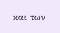και των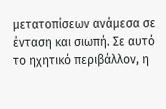μετατοπίσεων ανάμεσα σε ένταση και σιωπή. Σε αυτό το ηχητικό περιβάλλον, η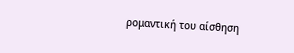ρομαντική του αίσθηση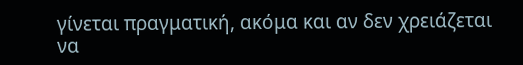γίνεται πραγματική, ακόμα και αν δεν χρειάζεται να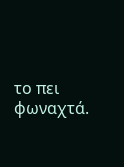το πει φωναχτά.